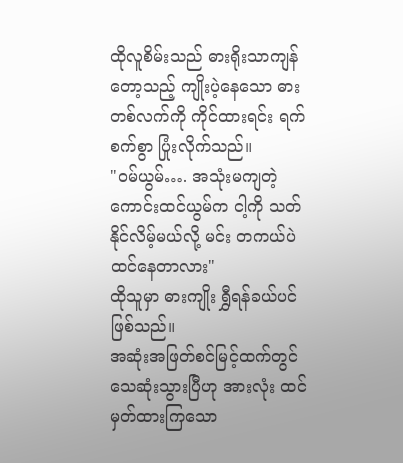ထိုလူစိမ်းသည် ဓားရိုးသာကျန်တော့သည့် ကျိုးပဲ့နေသော ဓားတစ်လက်ကို ကိုင်ထားရင်း ရက်စက်စွာ ပြုံးလိုက်သည်။
"ဝမ်ယွမ်…. အသုံးမကျတဲ့ ကောင်းထင်ယွမ်က ငါ့ကို သတ်နိုင်လိမ့်မယ်လို့ မင်း တကယ်ပဲ ထင်နေတာလား"
ထိုသူမှာ ဓားကျိုး ရွှီရန်ခယ်ပင် ဖြစ်သည်။
အဆုံးအဖြတ်စင်မြင့်ထက်တွင် သေဆုံးသွားပြီဟု အားလုံး ထင်မှတ်ထားကြသော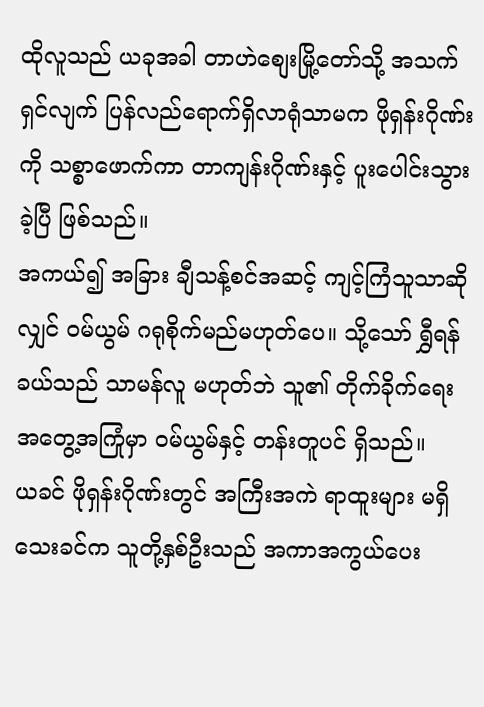ထိုလူသည် ယခုအခါ တာဟဲစျေးမြို့တော်သို့ အသက်ရှင်လျက် ပြန်လည်ရောက်ရှိလာရုံသာမက ဖိုရှန်းဂိုဏ်းကို သစ္စာဖောက်ကာ တာကျန်းဂိုဏ်းနှင့် ပူးပေါင်းသွားခဲ့ပြီ ဖြစ်သည်။
အကယ်၍ အခြား ချီသန့်စင်အဆင့် ကျင့်ကြံသူသာဆိုလျှင် ဝမ်ယွမ် ဂရုစိုက်မည်မဟုတ်ပေ။ သို့သော် ရွှီရန်ခယ်သည် သာမန်လူ မဟုတ်ဘဲ သူ၏ တိုက်ခိုက်ရေး အတွေ့အကြုံမှာ ဝမ်ယွမ်နှင့် တန်းတူပင် ရှိသည်။
ယခင် ဖိုရှန်းဂိုဏ်းတွင် အကြီးအကဲ ရာထူးများ မရှိသေးခင်က သူတို့နှစ်ဦးသည် အကာအကွယ်ပေး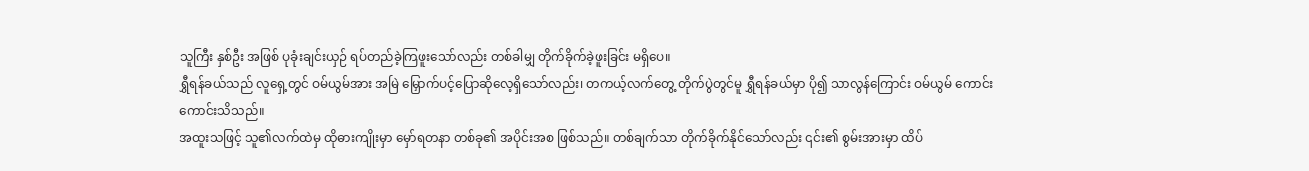သူကြီး နှစ်ဦး အဖြစ် ပုခုံးချင်းယှဉ် ရပ်တည်ခဲ့ကြဖူးသော်လည်း တစ်ခါမျှ တိုက်ခိုက်ခဲ့ဖူးခြင်း မရှိပေ။
ရွှီရန်ခယ်သည် လူရှေ့တွင် ဝမ်ယွမ်အား အမြဲ မြှောက်ပင့်ပြောဆိုလေ့ရှိသော်လည်း၊ တကယ့်လက်တွေ့ တိုက်ပွဲတွင်မူ ရွှီရန်ခယ်မှာ ပို၍ သာလွန်ကြောင်း ဝမ်ယွမ် ကောင်းကောင်းသိသည်။
အထူးသဖြင့် သူ၏လက်ထဲမှ ထိုဓားကျိုးမှာ မှော်ရတနာ တစ်ခု၏ အပိုင်းအစ ဖြစ်သည်။ တစ်ချက်သာ တိုက်ခိုက်နိုင်သော်လည်း ၎င်း၏ စွမ်းအားမှာ ထိပ်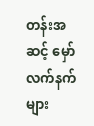တန်းအဆင့် မှော်လက်နက်များ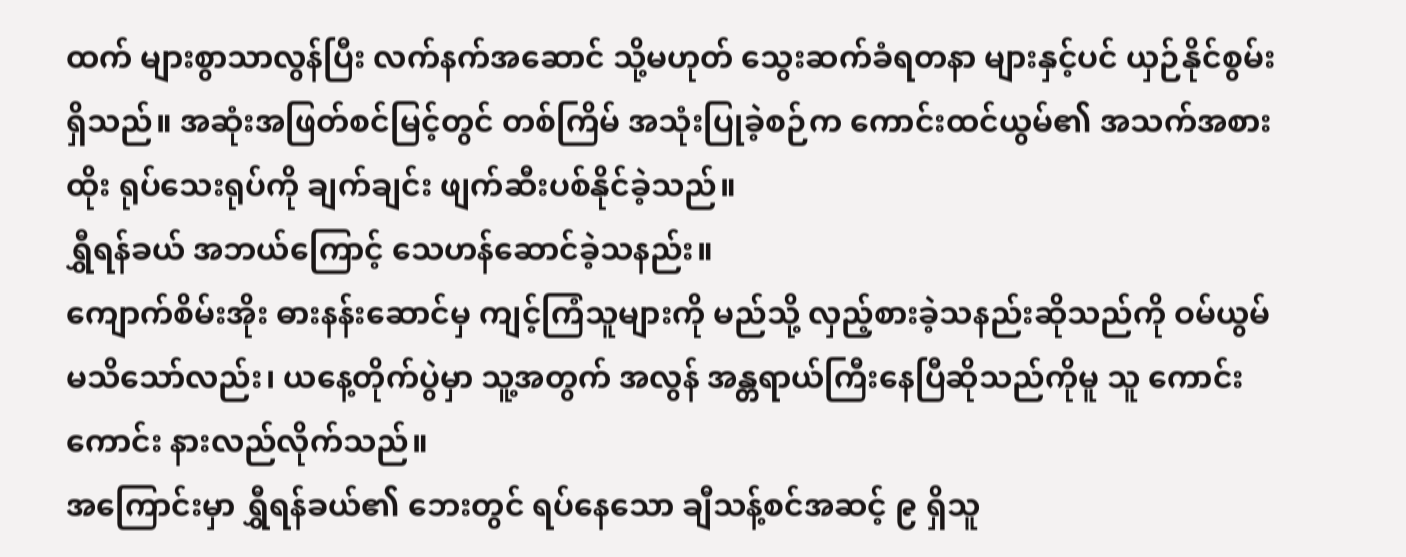ထက် များစွာသာလွန်ပြီး လက်နက်အဆောင် သို့မဟုတ် သွေးဆက်ခံရတနာ များနှင့်ပင် ယှဉ်နိုင်စွမ်း ရှိသည်။ အဆုံးအဖြတ်စင်မြင့်တွင် တစ်ကြိမ် အသုံးပြုခဲ့စဉ်က ကောင်းထင်ယွမ်၏ အသက်အစားထိုး ရုပ်သေးရုပ်ကို ချက်ချင်း ဖျက်ဆီးပစ်နိုင်ခဲ့သည်။
ရွှီရန်ခယ် အဘယ်ကြောင့် သေဟန်ဆောင်ခဲ့သနည်း။
ကျောက်စိမ်းအိုး ဓားနန်းဆောင်မှ ကျင့်ကြံသူများကို မည်သို့ လှည့်စားခဲ့သနည်းဆိုသည်ကို ဝမ်ယွမ် မသိသော်လည်း၊ ယနေ့တိုက်ပွဲမှာ သူ့အတွက် အလွန် အန္တရာယ်ကြီးနေပြီဆိုသည်ကိုမူ သူ ကောင်းကောင်း နားလည်လိုက်သည်။
အကြောင်းမှာ ရွှီရန်ခယ်၏ ဘေးတွင် ရပ်နေသော ချီသန့်စင်အဆင့် ၉ ရှိသူ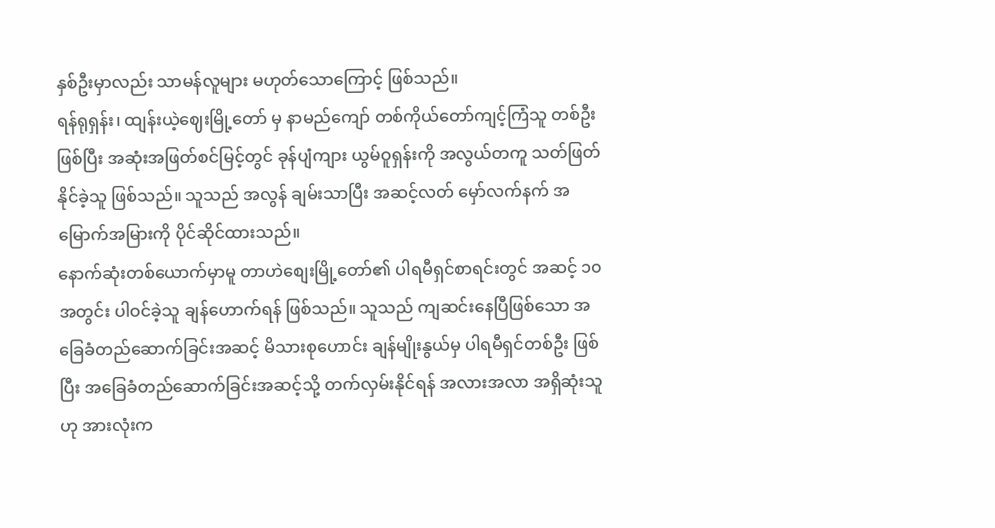နှစ်ဦးမှာလည်း သာမန်လူများ မဟုတ်သောကြောင့် ဖြစ်သည်။
ရန်ရုရှန်း၊ ထျန်းယဲ့ဈေးမြို့တော် မှ နာမည်ကျော် တစ်ကိုယ်တော်ကျင့်ကြံသူ တစ်ဦး ဖြစ်ပြီး အဆုံးအဖြတ်စင်မြင့်တွင် ခုန်ပျံကျား ယွမ်ဝူရှန်းကို အလွယ်တကူ သတ်ဖြတ်နိုင်ခဲ့သူ ဖြစ်သည်။ သူသည် အလွန် ချမ်းသာပြီး အဆင့်လတ် မှော်လက်နက် အမြောက်အမြားကို ပိုင်ဆိုင်ထားသည်။
နောက်ဆုံးတစ်ယောက်မှာမူ တာဟဲစျေးမြို့တော်၏ ပါရမီရှင်စာရင်းတွင် အဆင့် ၁၀ အတွင်း ပါဝင်ခဲ့သူ ချန်ဟောက်ရန် ဖြစ်သည်။ သူသည် ကျဆင်းနေပြီဖြစ်သော အခြေခံတည်ဆောက်ခြင်းအဆင့် မိသားစုဟောင်း ချန်မျိုးနွယ်မှ ပါရမီရှင်တစ်ဦး ဖြစ်ပြီး အခြေခံတည်ဆောက်ခြင်းအဆင့်သို့ တက်လှမ်းနိုင်ရန် အလားအလာ အရှိဆုံးသူဟု အားလုံးက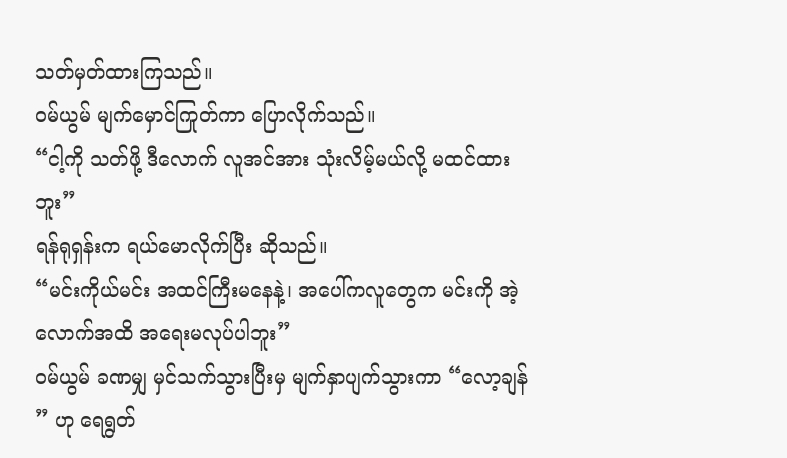သတ်မှတ်ထားကြသည်။
ဝမ်ယွမ် မျက်မှောင်ကြုတ်ကာ ပြောလိုက်သည်။
“ငါ့ကို သတ်ဖို့ ဒီလောက် လူအင်အား သုံးလိမ့်မယ်လို့ မထင်ထားဘူး”
ရန်ရုရှန်းက ရယ်မောလိုက်ပြီး ဆိုသည်။
“မင်းကိုယ်မင်း အထင်ကြီးမနေနဲ့၊ အပေါ်ကလူတွေက မင်းကို အဲ့လောက်အထိ အရေးမလုပ်ပါဘူး”
ဝမ်ယွမ် ခဏမျှ မှင်သက်သွားပြီးမှ မျက်နှာပျက်သွားကာ “လော့ချန် ” ဟု ရေရွတ်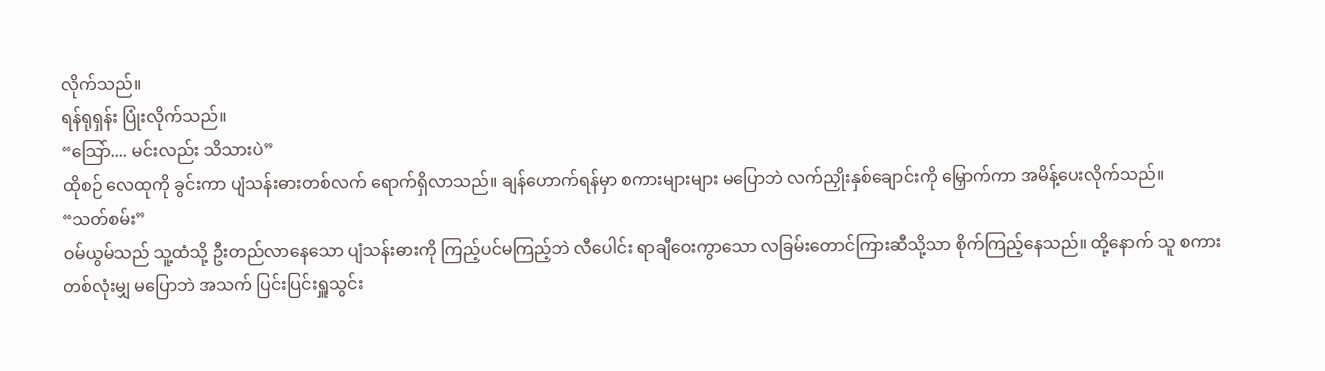လိုက်သည်။
ရန်ရုရှန်း ပြုံးလိုက်သည်။
“သြော်.... မင်းလည်း သိသားပဲ”
ထိုစဉ် လေထုကို ခွင်းကာ ပျံသန်းဓားတစ်လက် ရောက်ရှိလာသည်။ ချန်ဟောက်ရန်မှာ စကားများများ မပြောဘဲ လက်ညှိုးနှစ်ချောင်းကို မြှောက်ကာ အမိန့်ပေးလိုက်သည်။
“သတ်စမ်း”
ဝမ်ယွမ်သည် သူ့ထံသို့ ဦးတည်လာနေသော ပျံသန်းဓားကို ကြည့်ပင်မကြည့်ဘဲ လီပေါင်း ရာချီဝေးကွာသော လခြမ်းတောင်ကြားဆီသို့သာ စိုက်ကြည့်နေသည်။ ထို့နောက် သူ စကားတစ်လုံးမျှ မပြောဘဲ အသက် ပြင်းပြင်းရှူသွင်း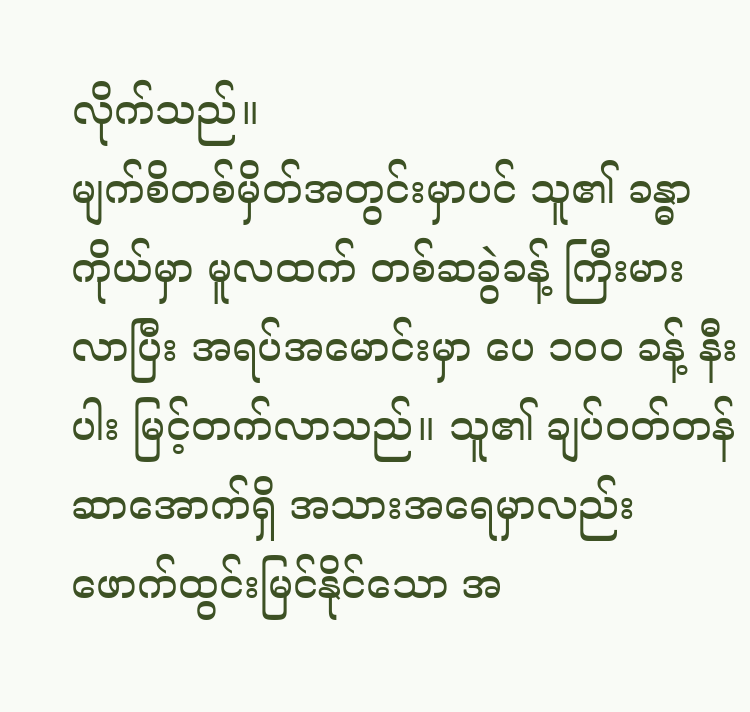လိုက်သည်။
မျက်စိတစ်မှိတ်အတွင်းမှာပင် သူ၏ ခန္ဓာကိုယ်မှာ မူလထက် တစ်ဆခွဲခန့် ကြီးမားလာပြီး အရပ်အမောင်းမှာ ပေ ၁၀၀ ခန့် နီးပါး မြင့်တက်လာသည်။ သူ၏ ချပ်ဝတ်တန်ဆာအောက်ရှိ အသားအရေမှာလည်း ဖောက်ထွင်းမြင်နိုင်သော အ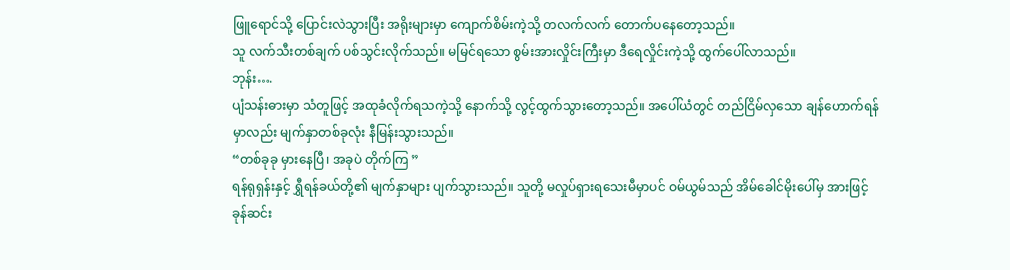ဖြူရောင်သို့ ပြောင်းလဲသွားပြီး အရိုးများမှာ ကျောက်စိမ်းကဲ့သို့ တလက်လက် တောက်ပနေတော့သည်။
သူ လက်သီးတစ်ချက် ပစ်သွင်းလိုက်သည်။ မမြင်ရသော စွမ်းအားလှိုင်းကြီးမှာ ဒီရေလှိုင်းကဲ့သို့ ထွက်ပေါ်လာသည်။
ဘုန်း….
ပျံသန်းဓားမှာ သံတူဖြင့် အထုခံလိုက်ရသကဲ့သို့ နောက်သို့ လွင့်ထွက်သွားတော့သည်။ အပေါ်ယံတွင် တည်ငြိမ်လှသော ချန်ဟောက်ရန်မှာလည်း မျက်နှာတစ်ခုလုံး နီမြန်းသွားသည်။
“တစ်ခုခု မှားနေပြီ၊ အခုပဲ တိုက်ကြ ”
ရန်ရုရှန်းနှင့် ရွှီရန်ခယ်တို့၏ မျက်နှာများ ပျက်သွားသည်။ သူတို့ မလှုပ်ရှားရသေးမီမှာပင် ဝမ်ယွမ်သည် အိမ်ခေါင်မိုးပေါ်မှ အားဖြင့် ခုန်ဆင်း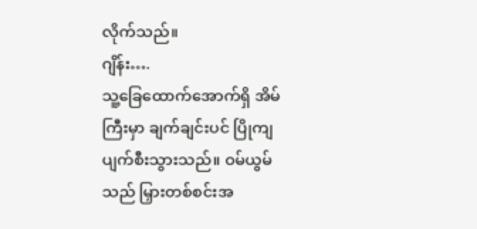လိုက်သည်။
ဂျိန်း….
သူ့ခြေထောက်အောက်ရှိ အိမ်ကြီးမှာ ချက်ချင်းပင် ပြိုကျပျက်စီးသွားသည်။ ဝမ်ယွမ်သည် မြှားတစ်စင်းအ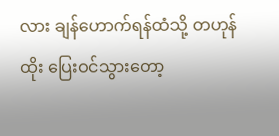လား ချန်ဟောက်ရန်ထံသို့ တဟုန်ထိုး ပြေးဝင်သွားတော့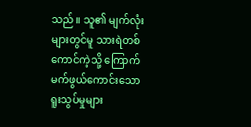သည်။ သူ၏ မျက်လုံးများတွင်မူ သားရဲတစ်ကောင်ကဲ့သို့ ကြောက်မက်ဖွယ်ကောင်းသော ရူးသွပ်မှုများ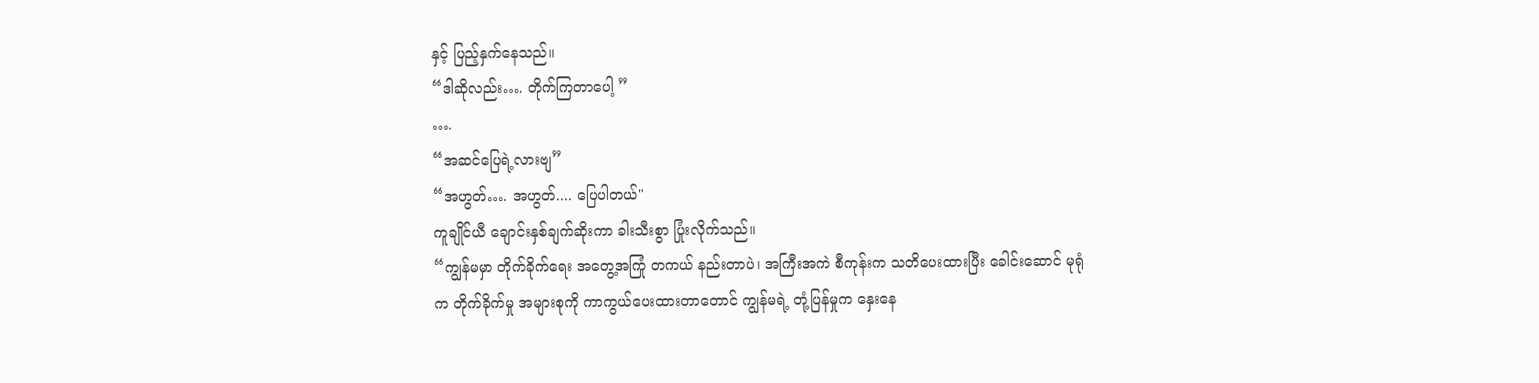နှင့် ပြည့်နှက်နေသည်။
“ဒါဆိုလည်း…. တိုက်ကြတာပေါ့ ”
….
“အဆင်ပြေရဲ့လားဗျ”
“အဟွတ်…. အဟွတ်.... ပြေပါတယ်"
ကူချိုင်ယီ ချောင်းနှစ်ချက်ဆိုးကာ ခါးသီးစွာ ပြုံးလိုက်သည်။
“ကျွန်မမှာ တိုက်ခိုက်ရေး အတွေ့အကြုံ တကယ် နည်းတာပဲ၊ အကြီးအကဲ စီကုန်းက သတိပေးထားပြီး ခေါင်းဆောင် မုရုံက တိုက်ခိုက်မှု အများစုကို ကာကွယ်ပေးထားတာတောင် ကျွန်မရဲ့ တုံ့ပြန်မှုက နှေးနေ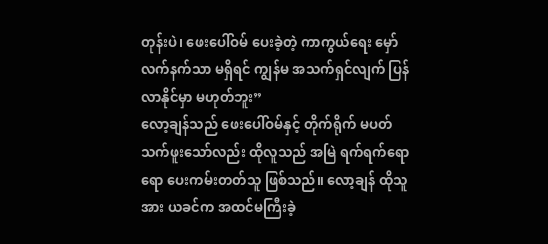တုန်းပဲ၊ ဖေးပေါ်ဝမ် ပေးခဲ့တဲ့ ကာကွယ်ရေး မှော်လက်နက်သာ မရှိရင် ကျွန်မ အသက်ရှင်လျက် ပြန်လာနိုင်မှာ မဟုတ်ဘူး”
လော့ချန်သည် ဖေးပေါ်ဝမ်နှင့် တိုက်ရိုက် မပတ်သက်ဖူးသော်လည်း ထိုလူသည် အမြဲ ရက်ရက်ရောရော ပေးကမ်းတတ်သူ ဖြစ်သည်။ လော့ချန် ထိုသူအား ယခင်က အထင်မကြီးခဲ့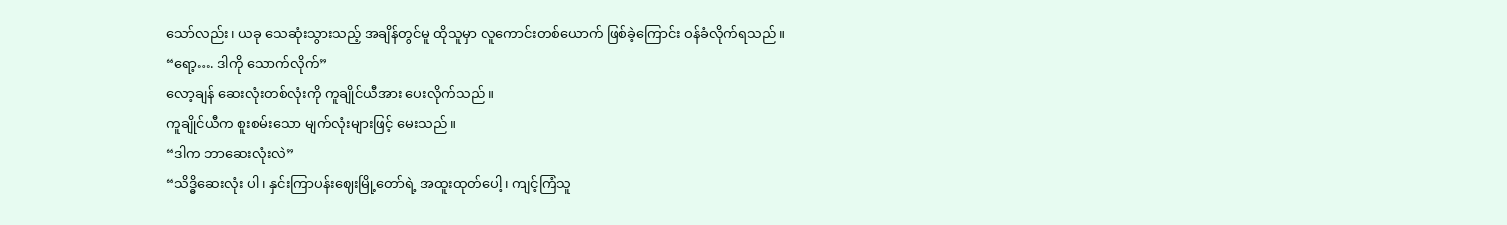သော်လည်း၊ ယခု သေဆုံးသွားသည့် အချိန်တွင်မူ ထိုသူမှာ လူကောင်းတစ်ယောက် ဖြစ်ခဲ့ကြောင်း ဝန်ခံလိုက်ရသည်။
“ရော့…. ဒါကို သောက်လိုက်”
လော့ချန် ဆေးလုံးတစ်လုံးကို ကူချိုင်ယီအား ပေးလိုက်သည်။
ကူချိုင်ယီက စူးစမ်းသော မျက်လုံးများဖြင့် မေးသည်။
“ဒါက ဘာဆေးလုံးလဲ”
“သိဒ္ဓိဆေးလုံး ပါ၊ နှင်းကြာပန်းဈေးမြို့တော်ရဲ့ အထူးထုတ်ပေါ့၊ ကျင့်ကြံသူ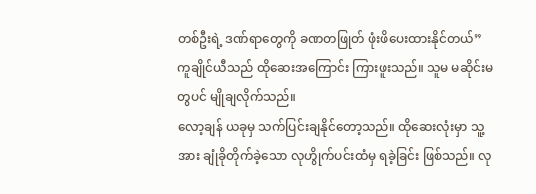တစ်ဦးရဲ့ ဒဏ်ရာတွေကို ခဏတဖြုတ် ဖုံးဖိပေးထားနိုင်တယ်”
ကူချိုင်ယီသည် ထိုဆေးအကြောင်း ကြားဖူးသည်။ သူမ မဆိုင်းမတွပင် မျိုချလိုက်သည်။
လော့ချန် ယခုမှ သက်ပြင်းချနိုင်တော့သည်။ ထိုဆေးလုံးမှာ သူ့အား ချုံခိုတိုက်ခဲ့သော လုဟွိုက်ပင်းထံမှ ရခဲ့ခြင်း ဖြစ်သည်။ လု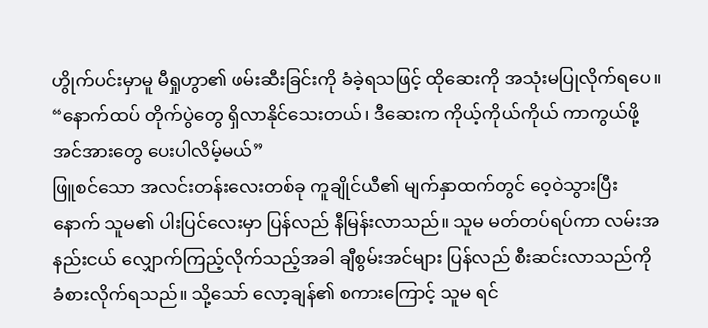ဟွိုက်ပင်းမှာမူ မီရှုဟွာ၏ ဖမ်းဆီးခြင်းကို ခံခဲ့ရသဖြင့် ထိုဆေးကို အသုံးမပြုလိုက်ရပေ။
“နောက်ထပ် တိုက်ပွဲတွေ ရှိလာနိုင်သေးတယ်၊ ဒီဆေးက ကိုယ့်ကိုယ်ကိုယ် ကာကွယ်ဖို့ အင်အားတွေ ပေးပါလိမ့်မယ်”
ဖြူစင်သော အလင်းတန်းလေးတစ်ခု ကူချိုင်ယီ၏ မျက်နှာထက်တွင် ဝေ့ဝဲသွားပြီးနောက် သူမ၏ ပါးပြင်လေးမှာ ပြန်လည် နီမြန်းလာသည်။ သူမ မတ်တပ်ရပ်ကာ လမ်းအနည်းငယ် လျှောက်ကြည့်လိုက်သည့်အခါ ချီစွမ်းအင်များ ပြန်လည် စီးဆင်းလာသည်ကို ခံစားလိုက်ရသည်။ သို့သော် လော့ချန်၏ စကားကြောင့် သူမ ရင်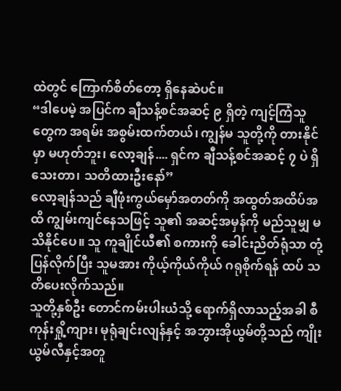ထဲတွင် ကြောက်စိတ်တော့ ရှိနေဆဲပင်။
“ဒါပေမဲ့ အပြင်က ချီသန့်စင်အဆင့် ၉ ရှိတဲ့ ကျင့်ကြံသူတွေက အရမ်း အစွမ်းထက်တယ်၊ ကျွန်မ သူတို့ကို တားနိုင်မှာ မဟုတ်ဘူး၊ လော့ချန်.... ရှင်က ချီသန့်စင်အဆင့် ၇ ပဲ ရှိသေးတာ၊ သတိထားဦးနော်”
လော့ချန်သည် ချီဖုံးကွယ်မှော်အတတ်ကို အထွတ်အထိပ်အထိ ကျွမ်းကျင်နေသဖြင့် သူ၏ အဆင့်အမှန်ကို မည်သူမျှ မသိနိုင်ပေ။ သူ ကူချိုင်ယီ၏ စကားကို ခေါင်းညိတ်ရုံသာ တုံ့ပြန်လိုက်ပြီး သူမအား ကိုယ့်ကိုယ်ကိုယ် ဂရုစိုက်ရန် ထပ် သတိပေးလိုက်သည်။
သူတို့နှစ်ဦး တောင်ကမ်းပါးယံသို့ ရောက်ရှိလာသည့်အခါ စီကုန်းရှို့ကျား၊ မုရုံချင်းလျန်နှင့် အဘွားအိုယွမ်တို့သည် ကျိုးယွမ်လီနှင့်အတူ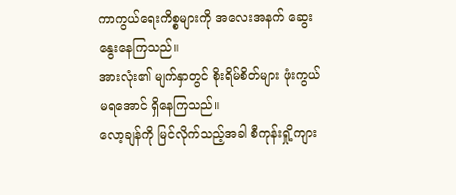ကာကွယ်ရေးကိစ္စများကို အလေးအနက် ဆွေးနွေးနေကြသည်။
အားလုံး၏ မျက်နှာတွင် စိုးရိမ်စိတ်များ ဖုံးကွယ်မရအောင် ရှိနေကြသည်။
လော့ချန်ကို မြင်လိုက်သည့်အခါ စီကုန်းရှို့ကျား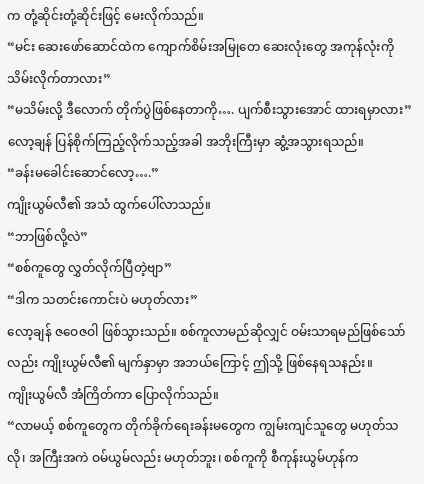က တုံ့ဆိုင်းတုံ့ဆိုင်းဖြင့် မေးလိုက်သည်။
“မင်း ဆေးဖော်ဆောင်ထဲက ကျောက်စိမ်းအမြုတေ ဆေးလုံးတွေ အကုန်လုံးကို သိမ်းလိုက်တာလား”
“မသိမ်းလို့ ဒီလောက် တိုက်ပွဲဖြစ်နေတာကို…. ပျက်စီးသွားအောင် ထားရမှာလား”
လော့ချန် ပြန်စိုက်ကြည့်လိုက်သည့်အခါ အဘိုးကြီးမှာ ဆွံ့အသွားရသည်။
“ခန်းမခေါင်းဆောင်လော့….”
ကျိုးယွမ်လီ၏ အသံ ထွက်ပေါ်လာသည်။
“ဘာဖြစ်လို့လဲ”
“စစ်ကူတွေ လွှတ်လိုက်ပြီတဲ့ဗျာ”
“ဒါက သတင်းကောင်းပဲ မဟုတ်လား”
လော့ချန် ဇဝေဇဝါ ဖြစ်သွားသည်။ စစ်ကူလာမည်ဆိုလျှင် ဝမ်းသာရမည်ဖြစ်သော်လည်း ကျိုးယွမ်လီ၏ မျက်နှာမှာ အဘယ်ကြောင့် ဤသို့ ဖြစ်နေရသနည်း။
ကျိုးယွမ်လီ အံကြိတ်ကာ ပြောလိုက်သည်။
“လာမယ့် စစ်ကူတွေက တိုက်ခိုက်ရေးခန်းမတွေက ကျွမ်းကျင်သူတွေ မဟုတ်သလို၊ အကြီးအကဲ ဝမ်ယွမ်လည်း မဟုတ်ဘူး၊ စစ်ကူကို စီကုန်းယွမ်ဟုန်က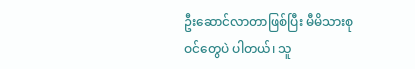ဦးဆောင်လာတာဖြစ်ပြီး မီမိသားစုဝင်တွေပဲ ပါတယ်၊ သူ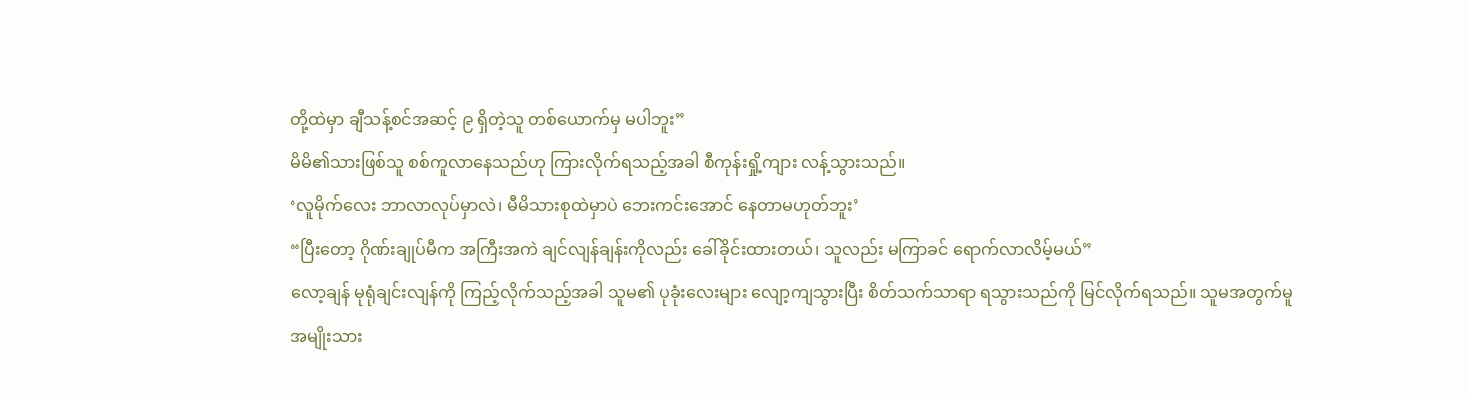တို့ထဲမှာ ချီသန့်စင်အဆင့် ၉ ရှိတဲ့သူ တစ်ယောက်မှ မပါဘူး”
မိမိ၏သားဖြစ်သူ စစ်ကူလာနေသည်ဟု ကြားလိုက်ရသည့်အခါ စီကုန်းရှို့ကျား လန့်သွားသည်။
‘လူမိုက်လေး ဘာလာလုပ်မှာလဲ၊ မီမိသားစုထဲမှာပဲ ဘေးကင်းအောင် နေတာမဟုတ်ဘူး’
“ပြီးတော့ ဂိုဏ်းချုပ်မီက အကြီးအကဲ ချင်လျန်ချန်းကိုလည်း ခေါ်ခိုင်းထားတယ်၊ သူလည်း မကြာခင် ရောက်လာလိမ့်မယ်”
လော့ချန် မုရုံချင်းလျန်ကို ကြည့်လိုက်သည့်အခါ သူမ၏ ပုခုံးလေးများ လျော့ကျသွားပြီး စိတ်သက်သာရာ ရသွားသည်ကို မြင်လိုက်ရသည်။ သူမအတွက်မူ အမျိုးသား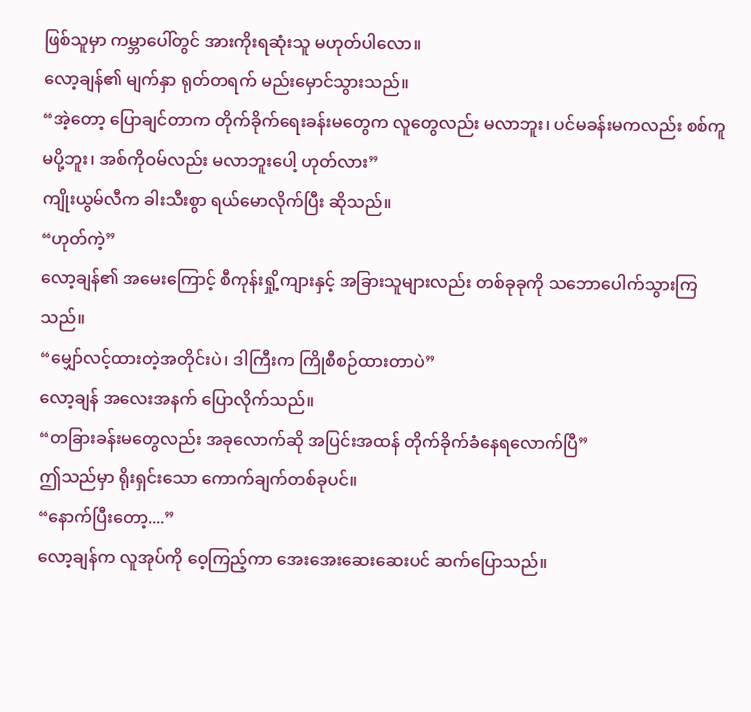ဖြစ်သူမှာ ကမ္ဘာပေါ်တွင် အားကိုးရဆုံးသူ မဟုတ်ပါလော။
လော့ချန်၏ မျက်နှာ ရုတ်တရက် မည်းမှောင်သွားသည်။
“အဲ့တော့ ပြောချင်တာက တိုက်ခိုက်ရေးခန်းမတွေက လူတွေလည်း မလာဘူး၊ ပင်မခန်းမကလည်း စစ်ကူမပို့ဘူး၊ အစ်ကိုဝမ်လည်း မလာဘူးပေါ့ ဟုတ်လား”
ကျိုးယွမ်လီက ခါးသီးစွာ ရယ်မောလိုက်ပြီး ဆိုသည်။
“ဟုတ်ကဲ့”
လော့ချန်၏ အမေးကြောင့် စီကုန်းရှို့ကျားနှင့် အခြားသူများလည်း တစ်ခုခုကို သဘောပေါက်သွားကြသည်။
“မျှော်လင့်ထားတဲ့အတိုင်းပဲ၊ ဒါကြီးက ကြိုစီစဉ်ထားတာပဲ”
လော့ချန် အလေးအနက် ပြောလိုက်သည်။
“တခြားခန်းမတွေလည်း အခုလောက်ဆို အပြင်းအထန် တိုက်ခိုက်ခံနေရလောက်ပြီ”
ဤသည်မှာ ရိုးရှင်းသော ကောက်ချက်တစ်ခုပင်။
“နောက်ပြီးတော့....”
လော့ချန်က လူအုပ်ကို ဝေ့ကြည့်ကာ အေးအေးဆေးဆေးပင် ဆက်ပြောသည်။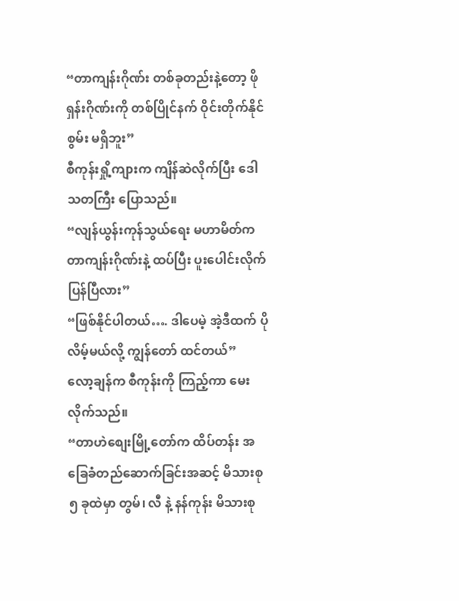“တာကျန်းဂိုဏ်း တစ်ခုတည်းနဲ့တော့ ဖိုရှန်းဂိုဏ်းကို တစ်ပြိုင်နက် ဝိုင်းတိုက်နိုင်စွမ်း မရှိဘူး”
စီကုန်းရှို့ကျားက ကျိန်ဆဲလိုက်ပြီး ဒေါသတကြီး ပြောသည်။
“လျန်ယွန်းကုန်သွယ်ရေး မဟာမိတ်က တာကျန်းဂိုဏ်းနဲ့ ထပ်ပြီး ပူးပေါင်းလိုက်ပြန်ပြီလား”
“ဖြစ်နိုင်ပါတယ်…. ဒါပေမဲ့ အဲ့ဒီထက် ပိုလိမ့်မယ်လို့ ကျွန်တော် ထင်တယ်”
လော့ချန်က စီကုန်းကို ကြည့်ကာ မေးလိုက်သည်။
“တာဟဲစျေးမြို့တော်က ထိပ်တန်း အခြေခံတည်ဆောက်ခြင်းအဆင့် မိသားစု ၅ ခုထဲမှာ တွမ်၊ လီ နဲ့ နန်ကုန်း မိသားစု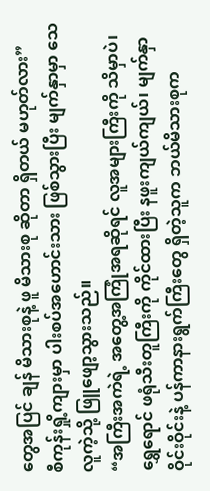တွေအပြင် ချန် မိသားစုနဲ့ ဖူ မိသားစု ဆိုတာ ရှိတယ် မဟုတ်လား”
စီကုန်းရှို့ကျားမှာ ပါးစပ်အဟောင်းသား ဖြစ်သွားပြီး မျက်နှာမှာ သေလူကဲ့သို့ ဖြူဖျော့သွားသည်။
“အကြီးအကဲရဲ့ အတွေ့အကြုံအရဆိုရင် လူအများကြီးကို သိမှာပဲ၊ ရွှေရောင် ဖရုံသီးတူကြီးကို ကိုင်ထားပြီး နဖူးကျယ်ကျယ်၊ မျက်နှာဝိုင်းဝိုင်းနဲ့ ပန်ကာနားရွက်ကြီးတွေ ရှိတဲ့သူက ဘယ်မိသားစုက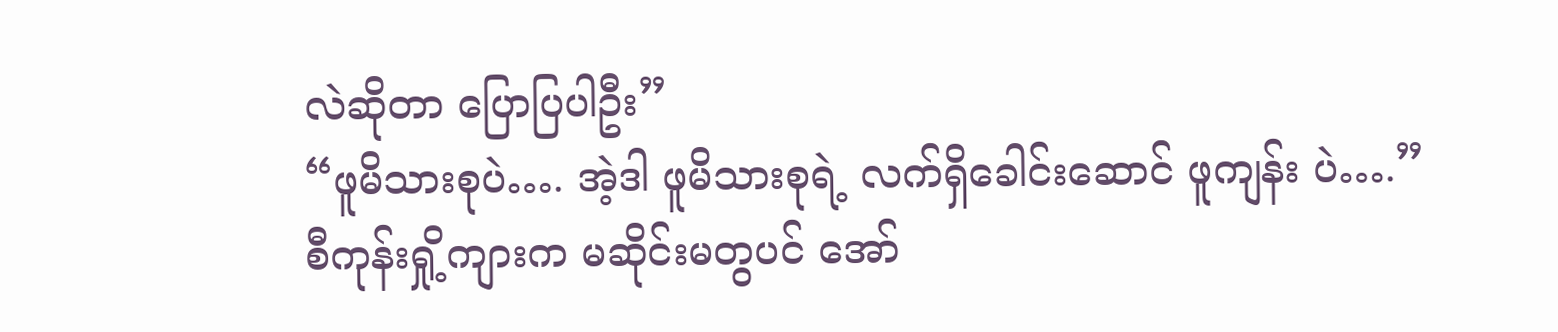လဲဆိုတာ ပြောပြပါဦး”
“ဖူမိသားစုပဲ…. အဲ့ဒါ ဖူမိသားစုရဲ့ လက်ရှိခေါင်းဆောင် ဖူကျန်း ပဲ….”
စီကုန်းရှို့ကျားက မဆိုင်းမတွပင် အော်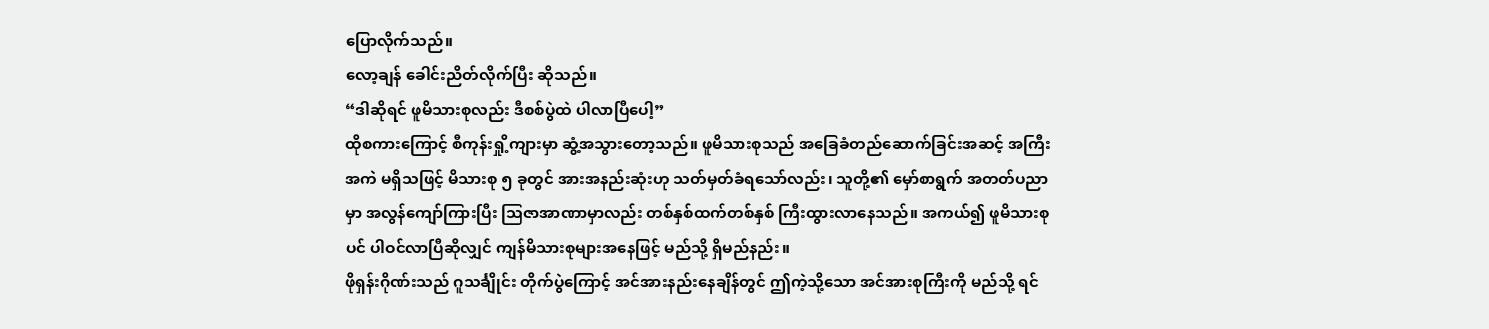ပြောလိုက်သည်။
လော့ချန် ခေါင်းညိတ်လိုက်ပြီး ဆိုသည်။
“ဒါဆိုရင် ဖူမိသားစုလည်း ဒီစစ်ပွဲထဲ ပါလာပြီပေါ့”
ထိုစကားကြောင့် စီကုန်းရှို့ကျားမှာ ဆွံ့အသွားတော့သည်။ ဖူမိသားစုသည် အခြေခံတည်ဆောက်ခြင်းအဆင့် အကြီးအကဲ မရှိသဖြင့် မိသားစု ၅ ခုတွင် အားအနည်းဆုံးဟု သတ်မှတ်ခံရသော်လည်း၊ သူတို့၏ မှော်စာရွက် အတတ်ပညာမှာ အလွန်ကျော်ကြားပြီး ဩဇာအာဏာမှာလည်း တစ်နှစ်ထက်တစ်နှစ် ကြီးထွားလာနေသည်။ အကယ်၍ ဖူမိသားစုပင် ပါဝင်လာပြီဆိုလျှင် ကျန်မိသားစုများအနေဖြင့် မည်သို့ ရှိမည်နည်း။
ဖိုရှန်းဂိုဏ်းသည် ဂူသင်္ချိုင်း တိုက်ပွဲကြောင့် အင်အားနည်းနေချိန်တွင် ဤကဲ့သို့သော အင်အားစုကြီးကို မည်သို့ ရင်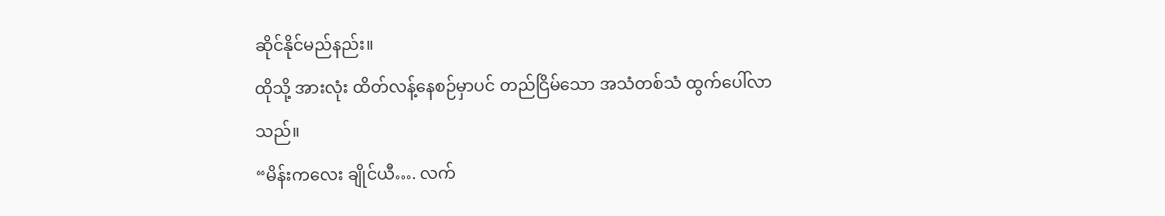ဆိုင်နိုင်မည်နည်း။
ထိုသို့ အားလုံး ထိတ်လန့်နေစဉ်မှာပင် တည်ငြိမ်သော အသံတစ်သံ ထွက်ပေါ်လာသည်။
“မိန်းကလေး ချိုင်ယီ…. လက်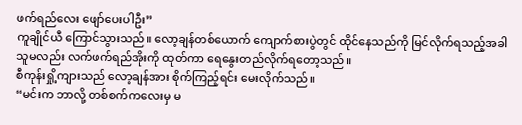ဖက်ရည်လေး ဖျော်ပေးပါဦး”
ကူချိုင်ယီ ကြောင်သွားသည်။ လော့ချန်တစ်ယောက် ကျောက်စားပွဲတွင် ထိုင်နေသည်ကို မြင်လိုက်ရသည့်အခါ သူမလည်း လက်ဖက်ရည်အိုးကို ထုတ်ကာ ရေနွေးတည်လိုက်ရတော့သည်။
စီကုန်းရှို့ကျားသည် လော့ချန်အား စိုက်ကြည့်ရင်း မေးလိုက်သည်။
“မင်းက ဘာလို့ တစ်စက်ကလေးမှ မ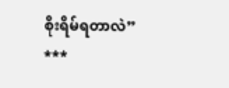စိုးရိမ်ရတာလဲ”
***